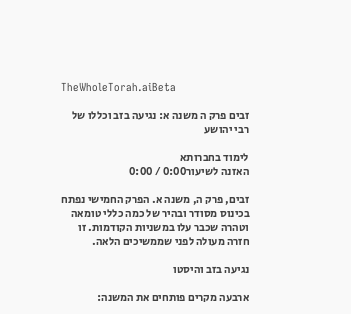TheWholeTorah.aiBeta

זבים פרק ה משנה א: נגיעה בזב וכללו של רבי יהושע

לימוד בחברותא
האזנה לשיעור0:00 / 0:00

זבים, פרק ה, משנה א. הפרק החמישי נפתח בכינוס מסודר ובהיר של כמה כללי טומאה וטהרה שכבר עלו במשניות הקודמות. זו חזרה מעולה לפני שממשיכים הלאה.

נגיעה בזב והיסטו

ארבעה מקרים פותחים את המשנה: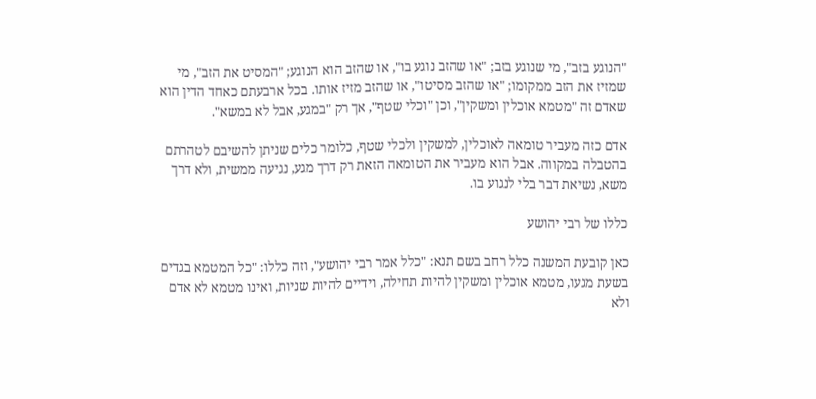"הנוגע בזב", מי שנוגע בזב; "או שהזב נוגע בו", או שהזב הוא הנוגע; "המסיט את הזב", מי שמזיז את הזב ממקומו; "או שהזב מסיטו", או שהזב מזיז אותו. בכל ארבעתם כאחד הדין הוא שאדם זה "מטמא אוכלין ומשקין", וכן "וכלי שטף", אך רק "במגע, אבל לא במשא".

אדם כזה מעביר טומאה לאוכלין, למשקין ולכלי שטף, כלומר כלים שניתן להשיבם לטהרתם בהטבלה במקווה. אבל הוא מעביר את הטומאה הזאת רק דרך מגע, נגיעה ממשית, ולא דרך משא, נשיאת דבר בלי לנגוע בו.

כללו של רבי יהושע

כאן קובעת המשנה כלל רחב בשם תנא: "כלל אמר רבי יהושע", וזה כללו: "כל המטמא בגדים בשעת מגעו, מטמא אוכלין ומשקין להיות תחילה, וידיים להיות שניות, ואינו מטמא לא אדם ולא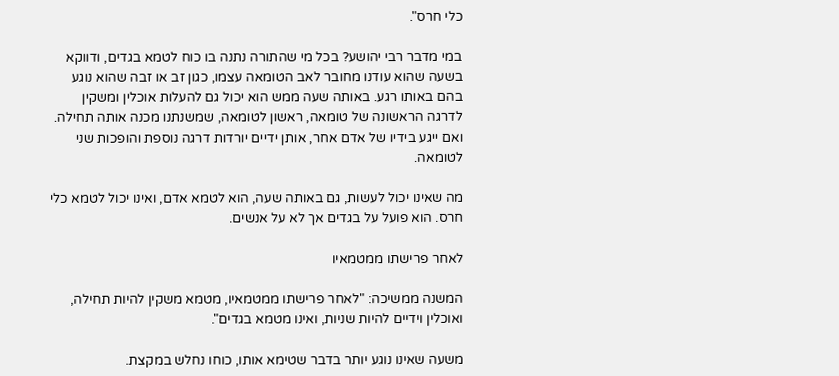כלי חרס".

במי מדבר רבי יהושע? בכל מי שהתורה נתנה בו כוח לטמא בגדים, ודווקא בשעה שהוא עודנו מחובר לאב הטומאה עצמו, כגון זב או זבה שהוא נוגע בהם באותו רגע. באותה שעה ממש הוא יכול גם להעלות אוכלין ומשקין לדרגה הראשונה של טומאה, ראשון לטומאה, שמשנתנו מכנה אותה תחילה. ואם ייגע בידיו של אדם אחר, אותן ידיים יורדות דרגה נוספת והופכות שני לטומאה.

מה שאינו יכול לעשות, גם באותה שעה, הוא לטמא אדם, ואינו יכול לטמא כלי חרס. הוא פועל על בגדים אך לא על אנשים.

לאחר פרישתו ממטמאיו

המשנה ממשיכה: "לאחר פרישתו ממטמאיו, מטמא משקין להיות תחילה, ואוכלין וידיים להיות שניות, ואינו מטמא בגדים".

משעה שאינו נוגע יותר בדבר שטימא אותו, כוחו נחלש במקצת.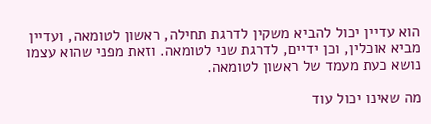הוא עדיין יכול להביא משקין לדרגת תחילה, ראשון לטומאה, ועדיין מביא אוכלין, וכן ידיים, לדרגת שני לטומאה. וזאת מפני שהוא עצמו נושא כעת מעמד של ראשון לטומאה.

מה שאינו יכול עוד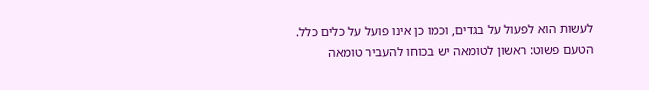לעשות הוא לפעול על בגדים, וכמו כן אינו פועל על כלים כלל. הטעם פשוט: ראשון לטומאה יש בכוחו להעביר טומאה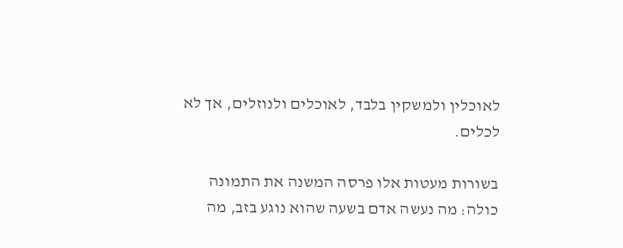לאוכלין ולמשקין בלבד, לאוכלים ולנוזלים, אך לא לכלים.

בשורות מעטות אלו פרסה המשנה את התמונה כולה: מה נעשה אדם בשעה שהוא נוגע בזב, מה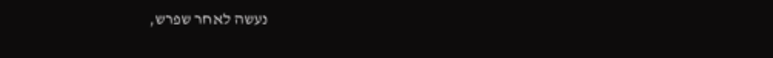נעשה לאחר שפרש,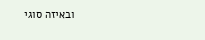ובאיזה סוגי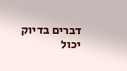דברים בדיוק יכול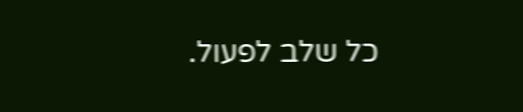כל שלב לפעול.